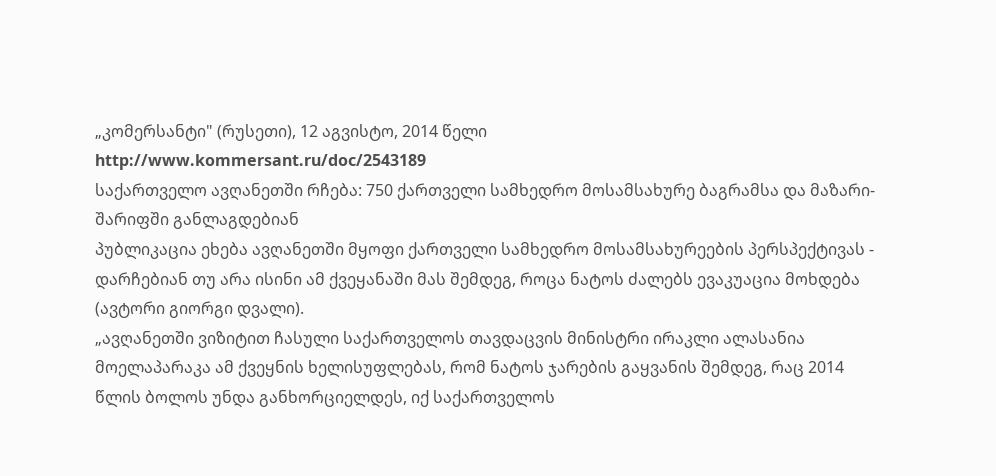„კომერსანტი" (რუსეთი), 12 აგვისტო, 2014 წელი
http://www.kommersant.ru/doc/2543189
საქართველო ავღანეთში რჩება: 750 ქართველი სამხედრო მოსამსახურე ბაგრამსა და მაზარი-შარიფში განლაგდებიან
პუბლიკაცია ეხება ავღანეთში მყოფი ქართველი სამხედრო მოსამსახურეების პერსპექტივას - დარჩებიან თუ არა ისინი ამ ქვეყანაში მას შემდეგ, როცა ნატოს ძალებს ევაკუაცია მოხდება (ავტორი გიორგი დვალი).
„ავღანეთში ვიზიტით ჩასული საქართველოს თავდაცვის მინისტრი ირაკლი ალასანია მოელაპარაკა ამ ქვეყნის ხელისუფლებას, რომ ნატოს ჯარების გაყვანის შემდეგ, რაც 2014 წლის ბოლოს უნდა განხორციელდეს, იქ საქართველოს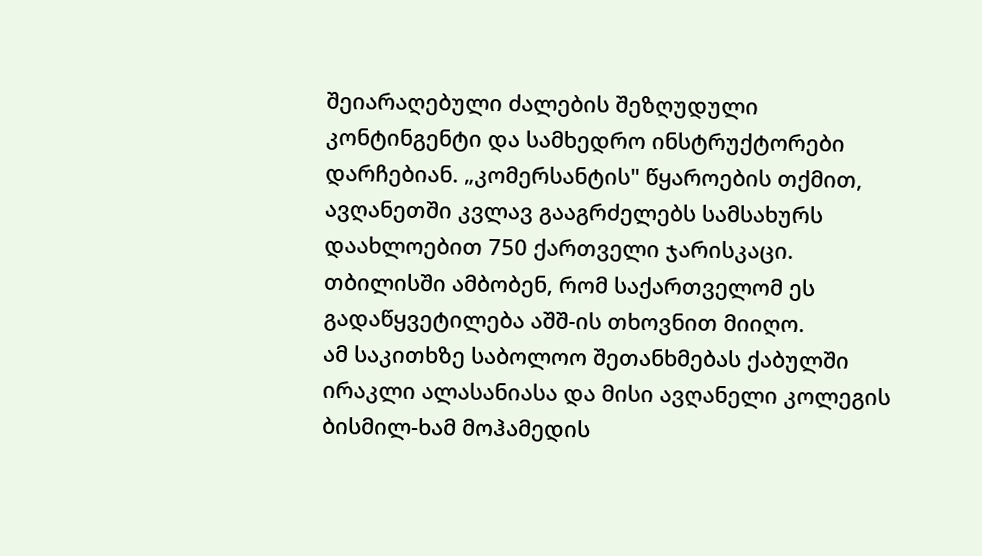შეიარაღებული ძალების შეზღუდული კონტინგენტი და სამხედრო ინსტრუქტორები დარჩებიან. „კომერსანტის" წყაროების თქმით, ავღანეთში კვლავ გააგრძელებს სამსახურს დაახლოებით 750 ქართველი ჯარისკაცი. თბილისში ამბობენ, რომ საქართველომ ეს გადაწყვეტილება აშშ-ის თხოვნით მიიღო.
ამ საკითხზე საბოლოო შეთანხმებას ქაბულში ირაკლი ალასანიასა და მისი ავღანელი კოლეგის ბისმილ-ხამ მოჰამედის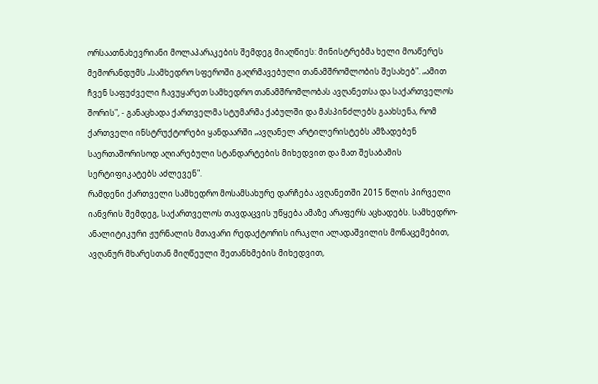ორსაათნახევრიანი მოლაპარაკების შემდეგ მიაღწიეს: მინისტრებმა ხელი მოაწერეს მემორანდუმს „სამხედრო სფეროში გაღრმავებული თანამშრომლობის შესახებ". „ამით ჩვენ საფუძველი ჩავუყარეთ სამხედრო თანამშრომლობას ავღანეთსა და საქართველოს შორის", - განაცხადა ქართველმა სტუმარმა ქაბულში და მასპინძლებს გაახსენა, რომ ქართველი ინსტრუქტორები ყანდაარში „ავღანელ არტილერისტებს ამზადებენ საერთაშორისოდ აღიარებული სტანდარტების მიხედვით და მათ შესაბამის სერტიფიკატებს აძლევენ".
რამდენი ქართველი სამხედრო მოსამსახურე დარჩება ავღანეთში 2015 წლის პირველი იანვრის შემდეგ, საქართველოს თავდაცვის უწყება ამაზე არაფერს აცხადებს. სამხედრო-ანალიტიკური ჟურნალის მთავარი რედაქტორის ირაკლი ალადაშვილის მონაცემებით, ავღანურ მხარესთან მიღწეული შეთანხმების მიხედვით,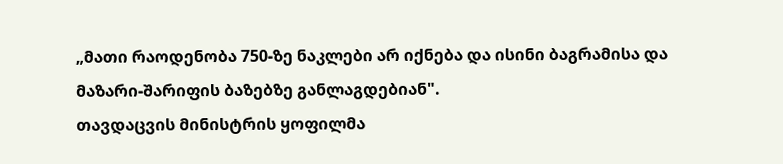„მათი რაოდენობა 750-ზე ნაკლები არ იქნება და ისინი ბაგრამისა და მაზარი-შარიფის ბაზებზე განლაგდებიან".
თავდაცვის მინისტრის ყოფილმა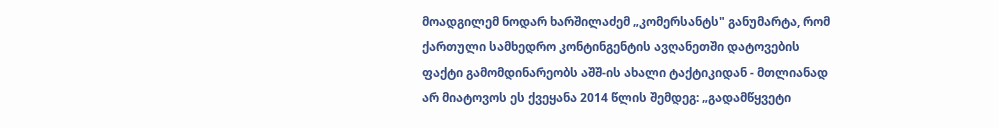მოადგილემ ნოდარ ხარშილაძემ „კომერსანტს" განუმარტა, რომ ქართული სამხედრო კონტინგენტის ავღანეთში დატოვების ფაქტი გამომდინარეობს აშშ-ის ახალი ტაქტიკიდან - მთლიანად არ მიატოვოს ეს ქვეყანა 2014 წლის შემდეგ: „გადამწყვეტი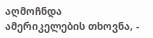აღმოჩნდა ამერიკელების თხოვნა, -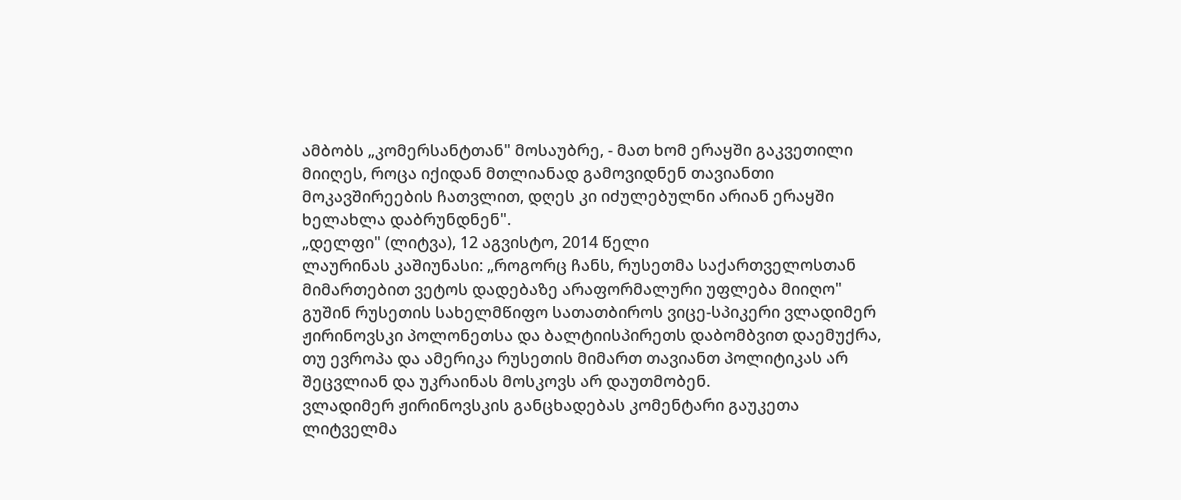ამბობს „კომერსანტთან" მოსაუბრე, - მათ ხომ ერაყში გაკვეთილი მიიღეს, როცა იქიდან მთლიანად გამოვიდნენ თავიანთი მოკავშირეების ჩათვლით, დღეს კი იძულებულნი არიან ერაყში ხელახლა დაბრუნდნენ".
„დელფი" (ლიტვა), 12 აგვისტო, 2014 წელი
ლაურინას კაშიუნასი: „როგორც ჩანს, რუსეთმა საქართველოსთან მიმართებით ვეტოს დადებაზე არაფორმალური უფლება მიიღო"
გუშინ რუსეთის სახელმწიფო სათათბიროს ვიცე-სპიკერი ვლადიმერ ჟირინოვსკი პოლონეთსა და ბალტიისპირეთს დაბომბვით დაემუქრა, თუ ევროპა და ამერიკა რუსეთის მიმართ თავიანთ პოლიტიკას არ შეცვლიან და უკრაინას მოსკოვს არ დაუთმობენ.
ვლადიმერ ჟირინოვსკის განცხადებას კომენტარი გაუკეთა ლიტველმა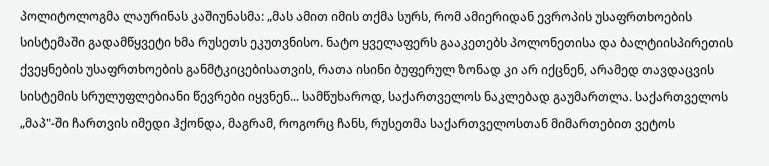პოლიტოლოგმა ლაურინას კაშიუნასმა: „მას ამით იმის თქმა სურს, რომ ამიერიდან ევროპის უსაფრთხოების სისტემაში გადამწყვეტი ხმა რუსეთს ეკუთვნისო. ნატო ყველაფერს გააკეთებს პოლონეთისა და ბალტიისპირეთის ქვეყნების უსაფრთხოების განმტკიცებისათვის, რათა ისინი ბუფერულ ზონად კი არ იქცნენ, არამედ თავდაცვის სისტემის სრულუფლებიანი წევრები იყვნენ... სამწუხაროდ, საქართველოს ნაკლებად გაუმართლა. საქართველოს „მაპ"-ში ჩართვის იმედი ჰქონდა, მაგრამ, როგორც ჩანს, რუსეთმა საქართველოსთან მიმართებით ვეტოს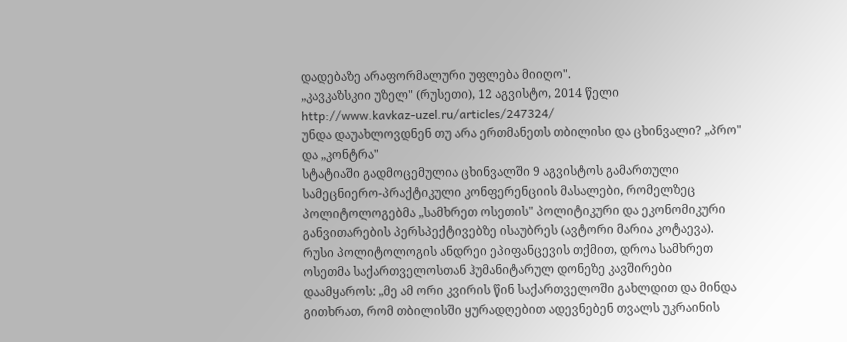დადებაზე არაფორმალური უფლება მიიღო".
„კავკაზსკიი უზელ" (რუსეთი), 12 აგვისტო, 2014 წელი
http://www.kavkaz-uzel.ru/articles/247324/
უნდა დაუახლოვდნენ თუ არა ერთმანეთს თბილისი და ცხინვალი? „პრო" და „კონტრა"
სტატიაში გადმოცემულია ცხინვალში 9 აგვისტოს გამართული სამეცნიერო-პრაქტიკული კონფერენციის მასალები, რომელზეც პოლიტოლოგებმა „სამხრეთ ოსეთის" პოლიტიკური და ეკონომიკური განვითარების პერსპექტივებზე ისაუბრეს (ავტორი მარია კოტაევა).
რუსი პოლიტოლოგის ანდრეი ეპიფანცევის თქმით, დროა სამხრეთ ოსეთმა საქართველოსთან ჰუმანიტარულ დონეზე კავშირები დაამყაროს: „მე ამ ორი კვირის წინ საქართველოში გახლდით და მინდა გითხრათ, რომ თბილისში ყურადღებით ადევნებენ თვალს უკრაინის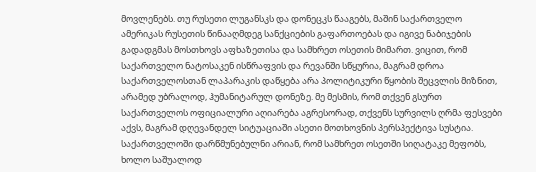მოვლენებს. თუ რუსეთი ლუგანსკს და დონეცკს წააგებს, მაშინ საქართველო ამერიკას რუსეთის წინააღმდეგ სანქციების გაფართოებას და იგივე ნაბიჯების გადადგმას მოსთხოვს აფხაზეთისა და სამხრეთ ოსეთის მიმართ. ვიცით, რომ საქართველო ნატოსაკენ ისწრაფვის და რევანში სწყურია, მაგრამ დროა საქართველოსთან ლაპარაკის დაწყება არა პოლიტიკური წყობის შეცვლის მიზნით, არამედ უბრალოდ, ჰუმანიტარულ დონეზე. მე მესმის, რომ თქვენ გსურთ საქართველოს ოფიციალური აღიარება აგრესორად, თქვენს სურვილს ღრმა ფესვები აქვს, მაგრამ დღევანდელ სიტუაციაში ასეთი მოთხოვნის პერსპექტივა სუსტია. საქართველოში დარწმუნებულნი არიან, რომ სამხრეთ ოსეთში სიღატაკე მეფობს, ხოლო საშუალოდ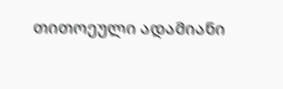თითოეული ადამიანი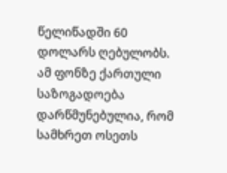წელიწადში 60 დოლარს ღებულობს. ამ ფონზე ქართული საზოგადოება დარწმუნებულია, რომ სამხრეთ ოსეთს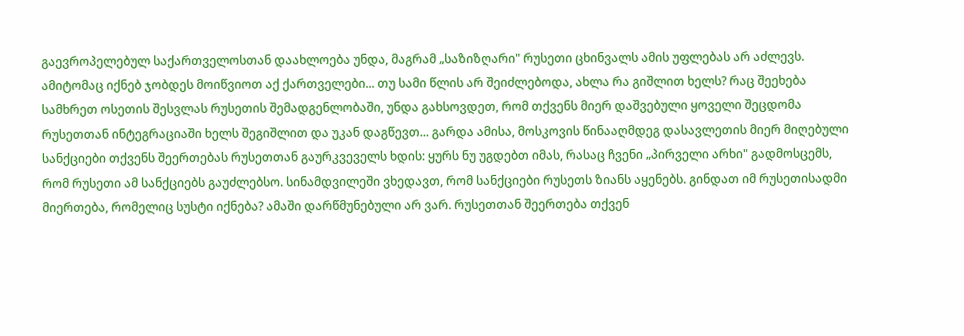გაევროპელებულ საქართველოსთან დაახლოება უნდა, მაგრამ „საზიზღარი" რუსეთი ცხინვალს ამის უფლებას არ აძლევს. ამიტომაც იქნებ ჯობდეს მოიწვიოთ აქ ქართველები... თუ სამი წლის არ შეიძლებოდა, ახლა რა გიშლით ხელს? რაც შეეხება სამხრეთ ოსეთის შესვლას რუსეთის შემადგენლობაში, უნდა გახსოვდეთ, რომ თქვენს მიერ დაშვებული ყოველი შეცდომა რუსეთთან ინტეგრაციაში ხელს შეგიშლით და უკან დაგწევთ... გარდა ამისა, მოსკოვის წინააღმდეგ დასავლეთის მიერ მიღებული სანქციები თქვენს შეერთებას რუსეთთან გაურკვეველს ხდის: ყურს ნუ უგდებთ იმას, რასაც ჩვენი „პირველი არხი" გადმოსცემს, რომ რუსეთი ამ სანქციებს გაუძლებსო. სინამდვილეში ვხედავთ, რომ სანქციები რუსეთს ზიანს აყენებს. გინდათ იმ რუსეთისადმი მიერთება, რომელიც სუსტი იქნება? ამაში დარწმუნებული არ ვარ. რუსეთთან შეერთება თქვენ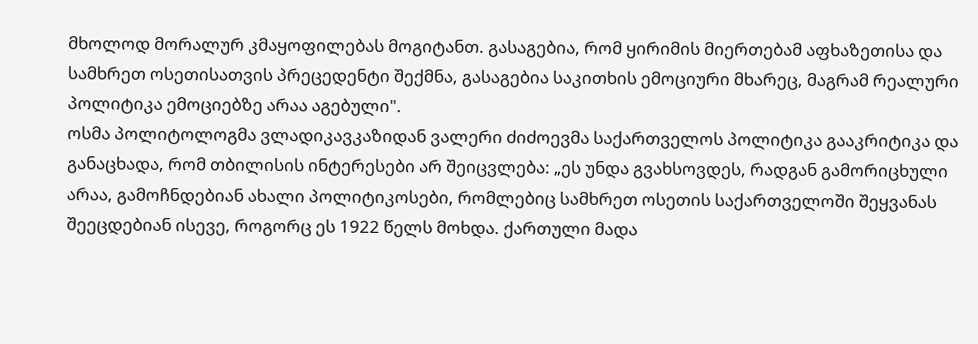მხოლოდ მორალურ კმაყოფილებას მოგიტანთ. გასაგებია, რომ ყირიმის მიერთებამ აფხაზეთისა და სამხრეთ ოსეთისათვის პრეცედენტი შექმნა, გასაგებია საკითხის ემოციური მხარეც, მაგრამ რეალური პოლიტიკა ემოციებზე არაა აგებული".
ოსმა პოლიტოლოგმა ვლადიკავკაზიდან ვალერი ძიძოევმა საქართველოს პოლიტიკა გააკრიტიკა და განაცხადა, რომ თბილისის ინტერესები არ შეიცვლება: „ეს უნდა გვახსოვდეს, რადგან გამორიცხული არაა, გამოჩნდებიან ახალი პოლიტიკოსები, რომლებიც სამხრეთ ოსეთის საქართველოში შეყვანას შეეცდებიან ისევე, როგორც ეს 1922 წელს მოხდა. ქართული მადა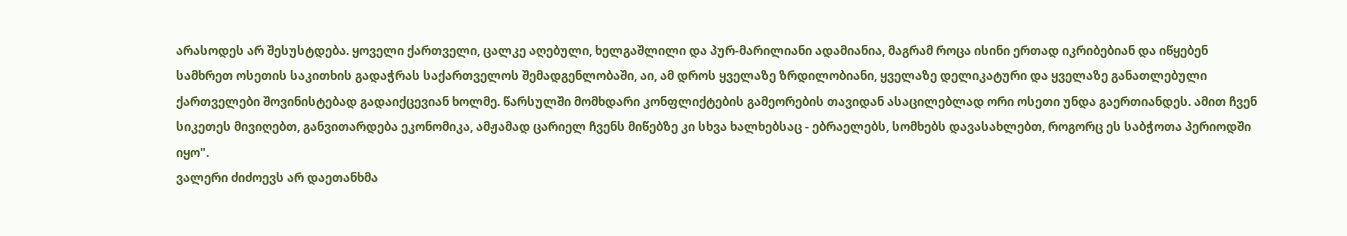არასოდეს არ შესუსტდება. ყოველი ქართველი, ცალკე აღებული, ხელგაშლილი და პურ-მარილიანი ადამიანია, მაგრამ როცა ისინი ერთად იკრიბებიან და იწყებენ სამხრეთ ოსეთის საკითხის გადაჭრას საქართველოს შემადგენლობაში, აი, ამ დროს ყველაზე ზრდილობიანი, ყველაზე დელიკატური და ყველაზე განათლებული ქართველები შოვინისტებად გადაიქცევიან ხოლმე. წარსულში მომხდარი კონფლიქტების გამეორების თავიდან ასაცილებლად ორი ოსეთი უნდა გაერთიანდეს. ამით ჩვენ სიკეთეს მივიღებთ, განვითარდება ეკონომიკა, ამჟამად ცარიელ ჩვენს მიწებზე კი სხვა ხალხებსაც - ებრაელებს, სომხებს დავასახლებთ, როგორც ეს საბჭოთა პერიოდში იყო".
ვალერი ძიძოევს არ დაეთანხმა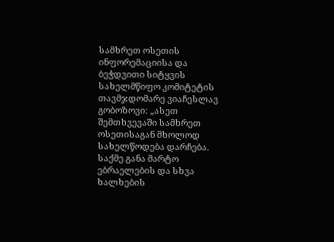სამხრეთ ოსეთის ინფორემაციისა და ბეჭდვითი სიტყვის სახელმწიფო კომიტეტის თავმჯდომარე ვიაჩესლავ გობოზოვი: „ასეთ შემთხვევაში სამხრეთ ოსეთისაგან მხოლოდ სახელწოდება დარჩება. საქმე განა მარტო ებრაელების და სხვა ხალხების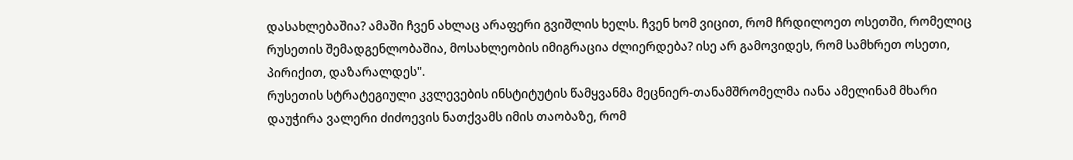დასახლებაშია? ამაში ჩვენ ახლაც არაფერი გვიშლის ხელს. ჩვენ ხომ ვიცით, რომ ჩრდილოეთ ოსეთში, რომელიც რუსეთის შემადგენლობაშია, მოსახლეობის იმიგრაცია ძლიერდება? ისე არ გამოვიდეს, რომ სამხრეთ ოსეთი, პირიქით, დაზარალდეს".
რუსეთის სტრატეგიული კვლევების ინსტიტუტის წამყვანმა მეცნიერ-თანამშრომელმა იანა ამელინამ მხარი დაუჭირა ვალერი ძიძოევის ნათქვამს იმის თაობაზე, რომ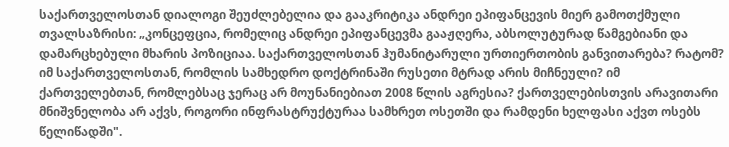საქართველოსთან დიალოგი შეუძლებელია და გააკრიტიკა ანდრეი ეპიფანცევის მიერ გამოთქმული თვალსაზრისი: „კონცეფცია, რომელიც ანდრეი ეპიფანცევმა გააჟღერა, აბსოლუტურად წამგებიანი და დამარცხებული მხარის პოზიციაა. საქართველოსთან ჰუმანიტარული ურთიერთობის განვითარება? რატომ? იმ საქართველოსთან, რომლის სამხედრო დოქტრინაში რუსეთი მტრად არის მიჩნეული? იმ ქართველებთან, რომლებსაც ჯერაც არ მოუნანიებიათ 2008 წლის აგრესია? ქართველებისთვის არავითარი მნიშვნელობა არ აქვს, როგორი ინფრასტრუქტურაა სამხრეთ ოსეთში და რამდენი ხელფასი აქვთ ოსებს წელიწადში".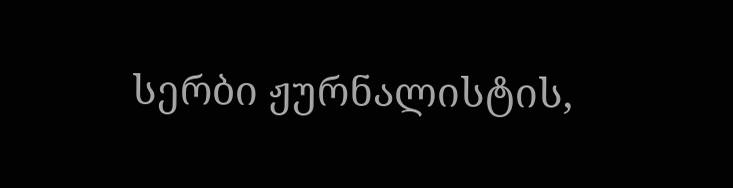სერბი ჟურნალისტის,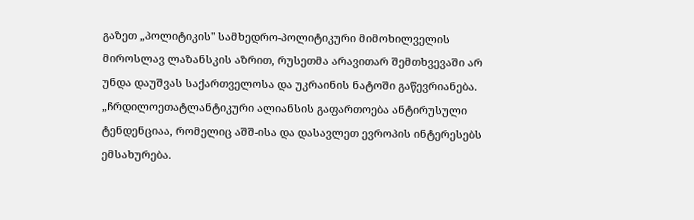გაზეთ „პოლიტიკის" სამხედრო-პოლიტიკური მიმოხილველის მიროსლავ ლაზანსკის აზრით, რუსეთმა არავითარ შემთხვევაში არ უნდა დაუშვას საქართველოსა და უკრაინის ნატოში გაწევრიანება. „ჩრდილოეთატლანტიკური ალიანსის გაფართოება ანტირუსული ტენდენციაა, რომელიც აშშ-ისა და დასავლეთ ევროპის ინტერესებს ემსახურება.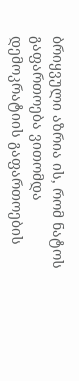ბრიყვული აზრია ის, რომ ნატოს გაფართოება ვითომდა დემოკრატიის გაფართოების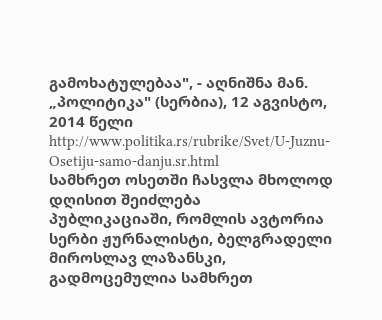გამოხატულებაა", - აღნიშნა მან.
„პოლიტიკა" (სერბია), 12 აგვისტო, 2014 წელი
http://www.politika.rs/rubrike/Svet/U-Juznu-Osetiju-samo-danju.sr.html
სამხრეთ ოსეთში ჩასვლა მხოლოდ დღისით შეიძლება
პუბლიკაციაში, რომლის ავტორია სერბი ჟურნალისტი, ბელგრადელი მიროსლავ ლაზანსკი, გადმოცემულია სამხრეთ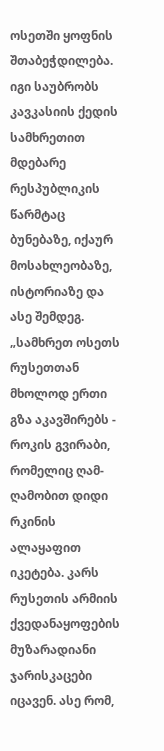ოსეთში ყოფნის შთაბეჭდილება. იგი საუბრობს კავკასიის ქედის სამხრეთით მდებარე რესპუბლიკის წარმტაც ბუნებაზე, იქაურ მოსახლეობაზე, ისტორიაზე და ასე შემდეგ.
„სამხრეთ ოსეთს რუსეთთან მხოლოდ ერთი გზა აკავშირებს - როკის გვირაბი, რომელიც ღამ-ღამობით დიდი რკინის ალაყაფით იკეტება. კარს რუსეთის არმიის ქვედანაყოფების მუზარადიანი ჯარისკაცები იცავენ. ასე რომ,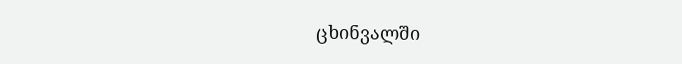ცხინვალში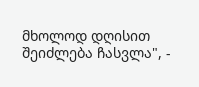მხოლოდ დღისით შეიძლება ჩასვლა", -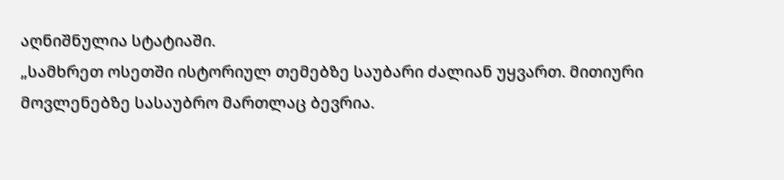აღნიშნულია სტატიაში.
„სამხრეთ ოსეთში ისტორიულ თემებზე საუბარი ძალიან უყვართ. მითიური მოვლენებზე სასაუბრო მართლაც ბევრია.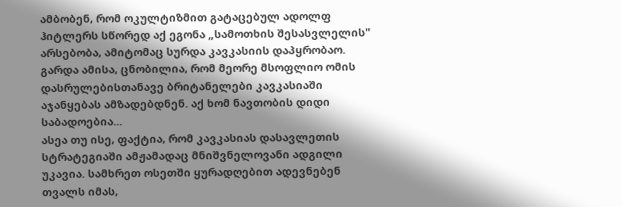ამბობენ, რომ ოკულტიზმით გატაცებულ ადოლფ ჰიტლერს სწორედ აქ ეგონა „სამოთხის შესასვლელის" არსებობა, ამიტომაც სურდა კავკასიის დაპყრობაო. გარდა ამისა, ცნობილია, რომ მეორე მსოფლიო ომის დასრულებისთანავე ბრიტანელები კავკასიაში აჯანყებას ამზადებდნენ. აქ ხომ ნავთობის დიდი საბადოებია...
ასეა თუ ისე, ფაქტია, რომ კავკასიას დასავლეთის სტრატეგიაში ამჟამადაც მნიშვნელოვანი ადგილი უკავია. სამხრეთ ოსეთში ყურადღებით ადევნებენ თვალს იმას,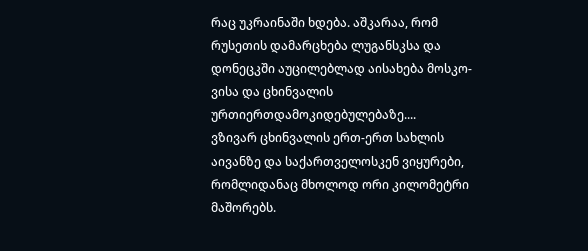რაც უკრაინაში ხდება. აშკარაა, რომ რუსეთის დამარცხება ლუგანსკსა და დონეცკში აუცილებლად აისახება მოსკო-ვისა და ცხინვალის ურთიერთდამოკიდებულებაზე....
ვზივარ ცხინვალის ერთ-ერთ სახლის აივანზე და საქართველოსკენ ვიყურები, რომლიდანაც მხოლოდ ორი კილომეტრი მაშორებს.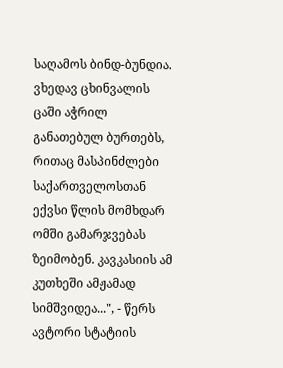საღამოს ბინდ-ბუნდია. ვხედავ ცხინვალის ცაში აჭრილ განათებულ ბურთებს, რითაც მასპინძლები საქართველოსთან ექვსი წლის მომხდარ ომში გამარჯვებას ზეიმობენ. კავკასიის ამ კუთხეში ამჟამად სიმშვიდეა...", - წერს ავტორი სტატიის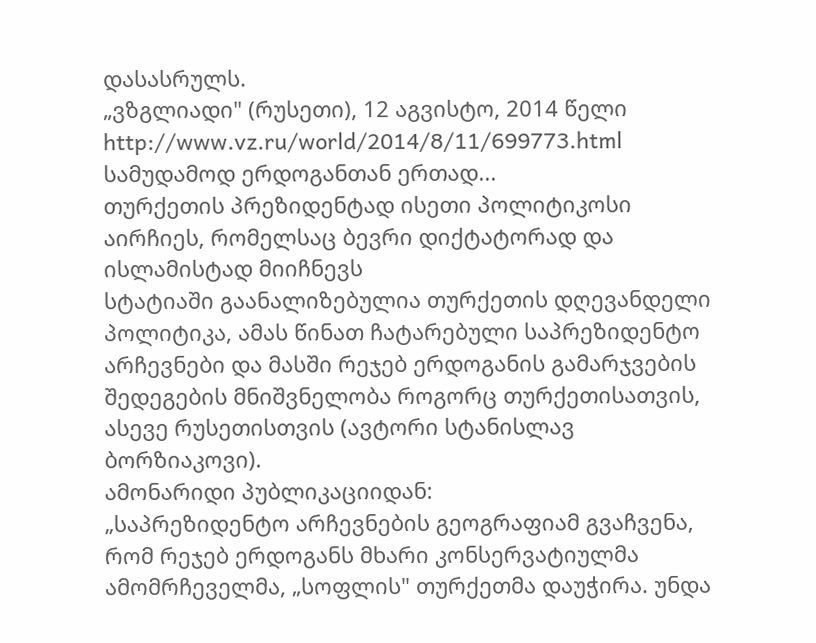დასასრულს.
„ვზგლიადი" (რუსეთი), 12 აგვისტო, 2014 წელი
http://www.vz.ru/world/2014/8/11/699773.html
სამუდამოდ ერდოგანთან ერთად...
თურქეთის პრეზიდენტად ისეთი პოლიტიკოსი აირჩიეს, რომელსაც ბევრი დიქტატორად და ისლამისტად მიიჩნევს
სტატიაში გაანალიზებულია თურქეთის დღევანდელი პოლიტიკა, ამას წინათ ჩატარებული საპრეზიდენტო არჩევნები და მასში რეჯებ ერდოგანის გამარჯვების შედეგების მნიშვნელობა როგორც თურქეთისათვის, ასევე რუსეთისთვის (ავტორი სტანისლავ ბორზიაკოვი).
ამონარიდი პუბლიკაციიდან:
„საპრეზიდენტო არჩევნების გეოგრაფიამ გვაჩვენა, რომ რეჯებ ერდოგანს მხარი კონსერვატიულმა ამომრჩეველმა, „სოფლის" თურქეთმა დაუჭირა. უნდა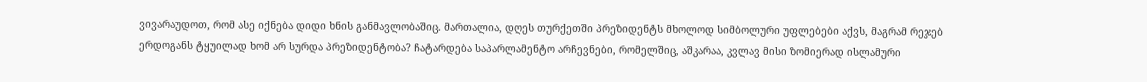ვივარაუდოთ, რომ ასე იქნება დიდი ხნის განმავლობაშიც. მართალია, დღეს თურქეთში პრეზიდენტს მხოლოდ სიმბოლური უფლებები აქვს, მაგრამ რეჯებ ერდოგანს ტყუილად ხომ არ სურდა პრეზიდენტობა? ჩატარდება საპარლამენტო არჩევნები, რომელშიც, აშკარაა, კვლავ მისი ზომიერად ისლამური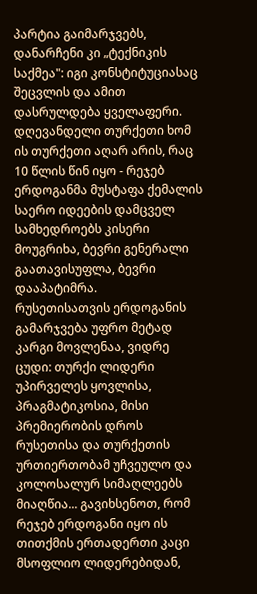პარტია გაიმარჯვებს, დანარჩენი კი „ტექნიკის საქმეა": იგი კონსტიტუციასაც შეცვლის და ამით დასრულდება ყველაფერი. დღევანდელი თურქეთი ხომ ის თურქეთი აღარ არის, რაც 10 წლის წინ იყო - რეჯებ ერდოგანმა მუსტაფა ქემალის საერო იდეების დამცველ სამხედროებს კისერი მოუგრიხა, ბევრი გენერალი გაათავისუფლა, ბევრი დააპატიმრა.
რუსეთისათვის ერდოგანის გამარჯვება უფრო მეტად კარგი მოვლენაა, ვიდრე ცუდი: თურქი ლიდერი უპირველეს ყოვლისა, პრაგმატიკოსია, მისი პრემიერობის დროს რუსეთისა და თურქეთის ურთიერთობამ უჩვეულო და კოლოსალურ სიმაღლეებს მიაღწია... გავიხსენოთ, რომ რეჯებ ერდოგანი იყო ის თითქმის ერთადერთი კაცი მსოფლიო ლიდერებიდან,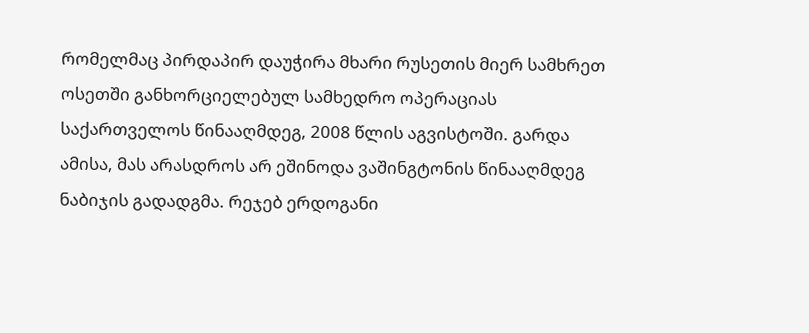რომელმაც პირდაპირ დაუჭირა მხარი რუსეთის მიერ სამხრეთ ოსეთში განხორციელებულ სამხედრო ოპერაციას საქართველოს წინააღმდეგ, 2008 წლის აგვისტოში. გარდა ამისა, მას არასდროს არ ეშინოდა ვაშინგტონის წინააღმდეგ ნაბიჯის გადადგმა. რეჯებ ერდოგანი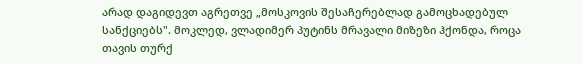არად დაგიდევთ აგრეთვე „მოსკოვის შესაჩერებლად გამოცხადებულ სანქციებს". მოკლედ, ვლადიმერ პუტინს მრავალი მიზეზი ჰქონდა, როცა თავის თურქ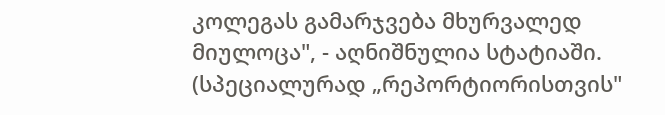კოლეგას გამარჯვება მხურვალედ მიულოცა", - აღნიშნულია სტატიაში.
(სპეციალურად „რეპორტიორისთვის"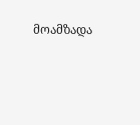მოამზადა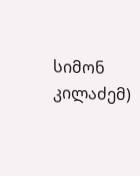სიმონ კილაძემ)